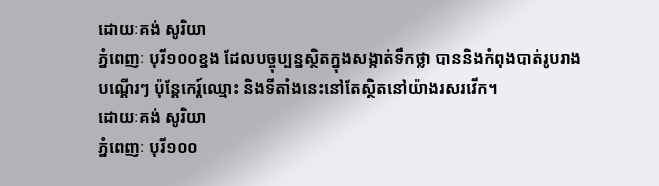ដោយៈគង់ សូរិយា
ភ្នំពេញៈ បុរី១០០ខ្នង ដែលបច្ចុប្បន្នស្ថិតក្នុងសង្កាត់ទឹកថ្លា បាននិងកំពុងបាត់រូបរាងបណ្តើរៗ ប៉ុន្តែកេរ្ត៍ឈ្មោះ និងទីតាំងនេះនៅតែស្ថិតនៅយ៉ាងរសរវើក។
ដោយៈគង់ សូរិយា
ភ្នំពេញៈ បុរី១០០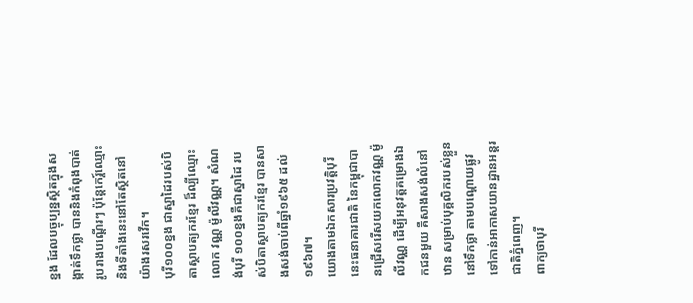ខ្នង ដែលបច្ចុប្បន្នស្ថិតក្នុងសង្កាត់ទឹកថ្លា បាននិងកំពុងបាត់រូបរាងបណ្តើរៗ ប៉ុន្តែកេរ្ត៍ឈ្មោះ និងទីតាំងនេះនៅតែស្ថិតនៅយ៉ាងរសរវើក។
បុរី១០០ខ្នង ជាស្នាដៃរបស់បិតាស្ថាបត្យករខ្មែរ ដ៏ល្បីឈ្មោះលោក វណ្ណ ម៉ូលីវណ្ណ។ សំណង់បុរី ១០០ខ្នងគឺជាស្នាដៃ របស់បិតាស្ថាបត្យករខ្មែរ បានសាងសង់ចាប់ពីឆ្នាំ១៩៦៥ ដល់១៩៦៧។
យោងតាមឯកសារប្រវត្តិបុរីនេះធនាគារជាតិ នៃកម្ពុជាបានជ្រើសរើសយកលោកវណ្ណ ម៉ូលីវណ្ណ ដើម្បីអនុវត្តគម្រោងឯកជនមួយ គឺសាងសង់លំនៅឋាន សម្រាប់បុគ្គលិករបស់ខ្លួននៅទឹកថ្លា តាមបណ្ដោយផ្លូវទៅកាន់អាកាសយានដ្ឋានអន្តរជាតិភ្នំពេញ។
ពាក្យថាបុរី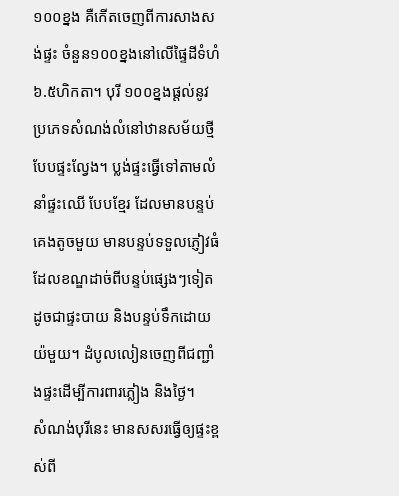១០០ខ្នង គឺកើតចេញពីការសាងសង់ផ្ទះ ចំនួន១០០ខ្នងនៅលើផ្ទៃដីទំហំ៦.៥ហិកតា។ បុរី ១០០ខ្នងផ្តល់នូវប្រភេទសំណង់លំនៅឋានសម័យថ្មី បែបផ្ទះល្វែង។ ប្លង់ផ្ទះធ្វើទៅតាមលំនាំផ្ទះឈើ បែបខ្មែរ ដែលមានបន្ទប់គេងតូចមួយ មានបន្ទប់ទទួលភ្ញៀវធំ ដែលខណ្ឌដាច់ពីបន្ទប់ផ្សេងៗទៀត ដូចជាផ្ទះបាយ និងបន្ទប់ទឹកដោយយ៉មួយ។ ដំបូលលៀនចេញពីជញ្ជាំងផ្ទះដើម្បីការពារភ្លៀង និងថ្ងៃ។
សំណង់បុរីនេះ មានសសរធ្វើឲ្យផ្ទះខ្ពស់ពី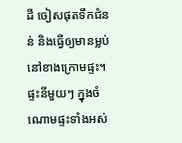ដី ចៀសផុតទឹកជំនន់ និងធ្វើឲ្យមានម្លប់នៅខាងក្រោមផ្ទះ។ ផ្ទះនីមួយៗ ក្នុងចំណោមផ្ទះទាំងអស់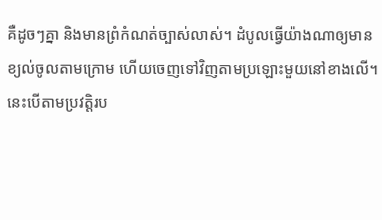គឺដូចៗគ្នា និងមានព្រំកំណត់ច្បាស់លាស់។ ដំបូលធ្វើយ៉ាងណាឲ្យមានខ្យល់ចូលតាមក្រោម ហើយចេញទៅវិញតាមប្រឡោះមួយនៅខាងលើ។ នេះបើតាមប្រវត្តិរប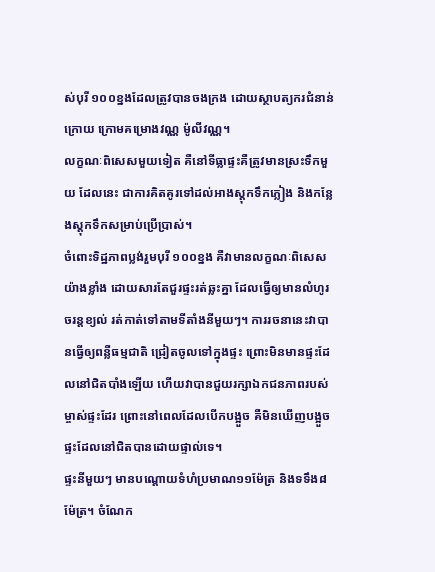ស់បុរី ១០០ខ្នងដែលត្រូវបានចងក្រង ដោយស្ថាបត្យករជំនាន់ក្រោយ ក្រោមគម្រោងវណ្ណ ម៉ូលីវណ្ណ។
លក្ខណៈពិសេសមួយទៀត គឺនៅទីធ្លាផ្ទះគឺត្រូវមានស្រះទឹកមួយ ដែលនេះ ជាការគិតគូរទៅដល់អាងស្តុកទឹកភ្លៀង និងកន្លែងស្តុកទឹកសម្រាប់ប្រើប្រាស់។
ចំពោះទិដ្ឋភាពប្លង់រួមបុរី ១០០ខ្នង គឺវាមានលក្ខណៈពិសេសយ៉ាងខ្លាំង ដោយសារតែជួរផ្ទះរត់ឆ្លះគ្នា ដែលធ្វើឲ្យមានលំហូរចរន្តខ្យល់ រត់កាត់ទៅតាមទីតាំងនីមួយៗ។ ការរចនានេះវាបានធ្វើឲ្យពន្លឺធម្មជាតិ ជ្រៀតចូលទៅក្នុងផ្ទះ ព្រោះមិនមានផ្ទះដែលនៅជិតបាំងឡើយ ហើយវាបានជួយរក្សាឯកជនភាពរបស់ម្ចាស់ផ្ទះដែរ ព្រោះនៅពេលដែលបើកបង្អួច គឺមិនឃើញបង្អួចផ្ទះដែលនៅជិតបានដោយផ្ទាល់ទេ។
ផ្ទះនីមួយៗ មានបណ្ដោយទំហំប្រមាណ១១ម៉ែត្រ និងទទឹង៨ម៉ែត្រ។ ចំណែក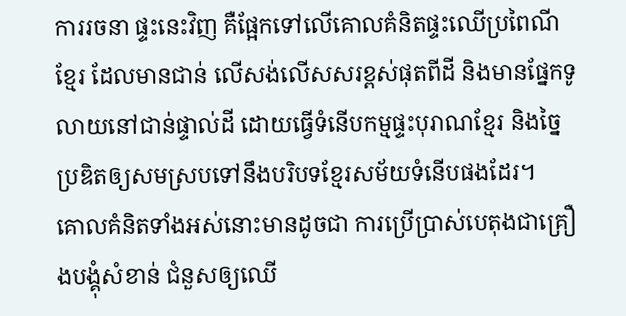ការរចនា ផ្ទះនេះវិញ គឺផ្អែកទៅលើគោលគំនិតផ្ទះឈើប្រពៃណីខ្មែរ ដែលមានជាន់ លើសង់លើសសរខ្ពស់ផុតពីដី និងមានផ្នែកទូលាយនៅជាន់ផ្ទាល់ដី ដោយធ្វើទំនើបកម្មផ្ទះបុរាណខ្មែរ និងច្នៃប្រឌិតឲ្យសមស្របទៅនឹងបរិបទខ្មែរសម័យទំនើបផងដែរ។
គោលគំនិតទាំងអស់នោះមានដូចជា ការប្រើប្រាស់បេតុងជាគ្រឿងបង្គុំសំខាន់ ជំនួសឲ្យឈើ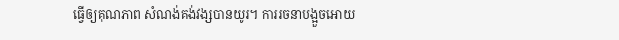ធ្វើឲ្យគុណភាព សំណង់គង់វង្សបានយូរ។ ការរចនាបង្អួចអោយ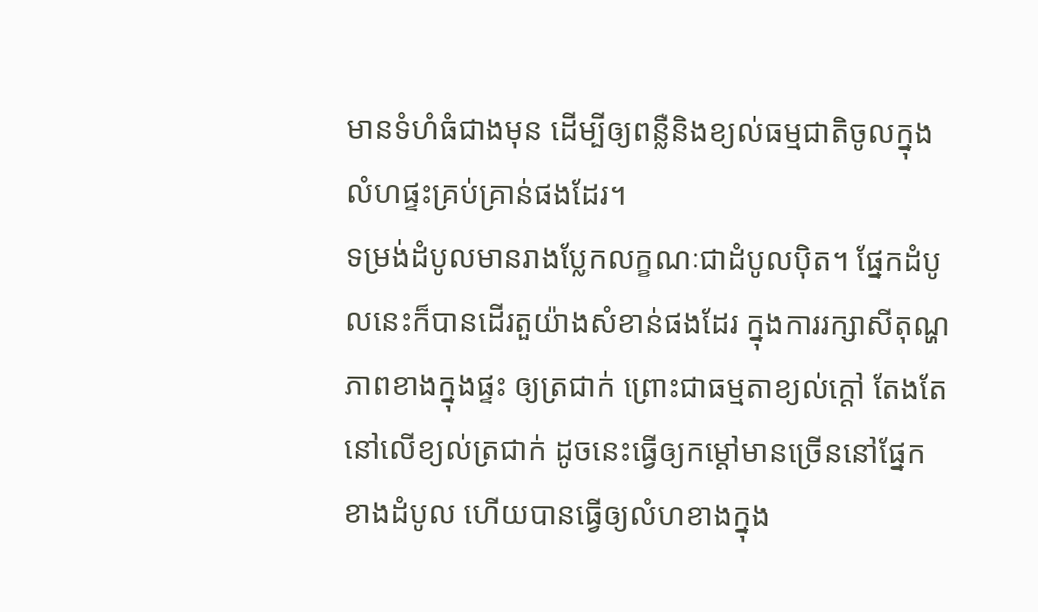មានទំហំធំជាងមុន ដើម្បីឲ្យពន្លឺនិងខ្យល់ធម្មជាតិចូលក្នុងលំហផ្ទះគ្រប់គ្រាន់ផងដែរ។
ទម្រង់ដំបូលមានរាងប្លែកលក្ខណៈជាដំបូលប៉ិត។ ផ្នែកដំបូលនេះក៏បានដើរតួយ៉ាងសំខាន់ផងដែរ ក្នុងការរក្សាសីតុណ្ហភាពខាងក្នុងផ្ទះ ឲ្យត្រជាក់ ព្រោះជាធម្មតាខ្យល់ក្តៅ តែងតែនៅលើខ្យល់ត្រជាក់ ដូចនេះធ្វើឲ្យកម្តៅមានច្រើននៅផ្នែកខាងដំបូល ហើយបានធ្វើឲ្យលំហខាងក្នុង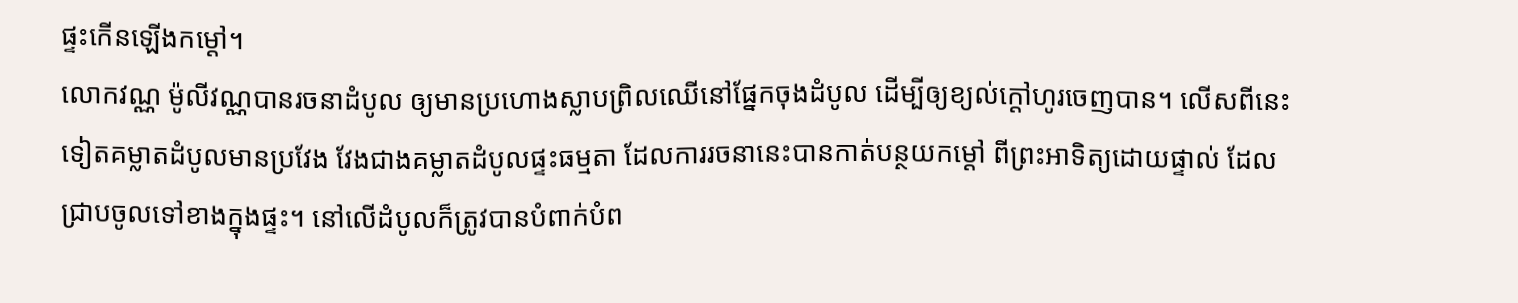ផ្ទះកើនឡើងកម្តៅ។
លោកវណ្ណ ម៉ូលីវណ្ណបានរចនាដំបូល ឲ្យមានប្រហោងស្លាបព្រិលឈើនៅផ្នែកចុងដំបូល ដើម្បីឲ្យខ្យល់ក្តៅហូរចេញបាន។ លើសពីនេះទៀតគម្លាតដំបូលមានប្រវែង វែងជាងគម្លាតដំបូលផ្ទះធម្មតា ដែលការរចនានេះបានកាត់បន្ថយកម្តៅ ពីព្រះអាទិត្យដោយផ្ទាល់ ដែលជ្រាបចូលទៅខាងក្នុងផ្ទះ។ នៅលើដំបូលក៏ត្រូវបានបំពាក់បំព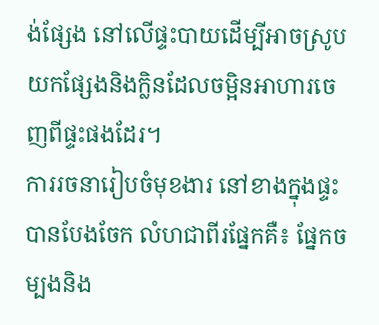ង់ផ្សែង នៅលើផ្ទះបាយដើម្បីអាចស្រូបយកផ្សែងនិងក្លិនដែលចម្អិនអាហារចេញពីផ្ទះផងដែរ។
ការរចនារៀបចំមុខងារ នៅខាងក្នុងផ្ទះបានបែងចែក លំហជាពីរផ្នែកគឺ៖ ផ្នែកចម្បងនិង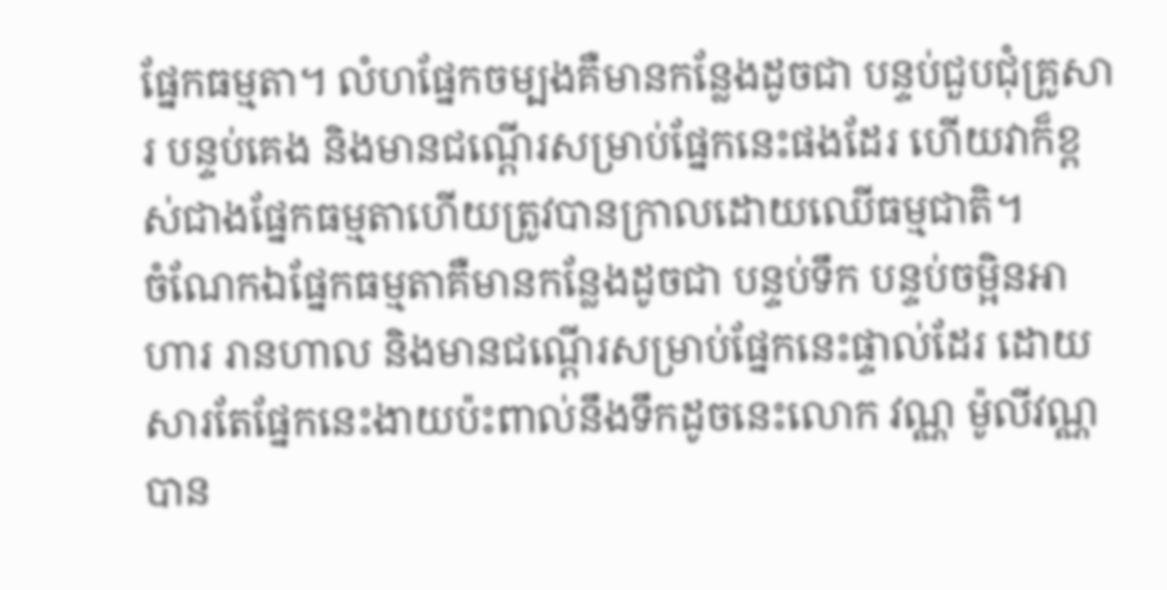ផ្នែកធម្មតា។ លំហផ្នែកចម្បងគឺមានកន្លែងដូចជា បន្ទប់ជួបជុំគ្រូសារ បន្ទប់គេង និងមានជណ្តើរសម្រាប់ផ្នែកនេះផងដែរ ហើយវាក៏ខ្ពស់ជាងផ្នែកធម្មតាហើយត្រូវបានក្រាលដោយឈើធម្មជាតិ។
ចំណែកឯផ្នែកធម្មតាគឺមានកន្លែងដូចជា បន្ទប់ទឹក បន្ទប់ចម្អិនអាហារ រានហាល និងមានជណ្តើរសម្រាប់ផ្នែកនេះផ្ទាល់ដែរ ដោយសារតែផ្នែកនេះងាយប៉ះពាល់នឹងទឹកដូចនេះលោក វណ្ណ ម៉ូលីវណ្ណ បាន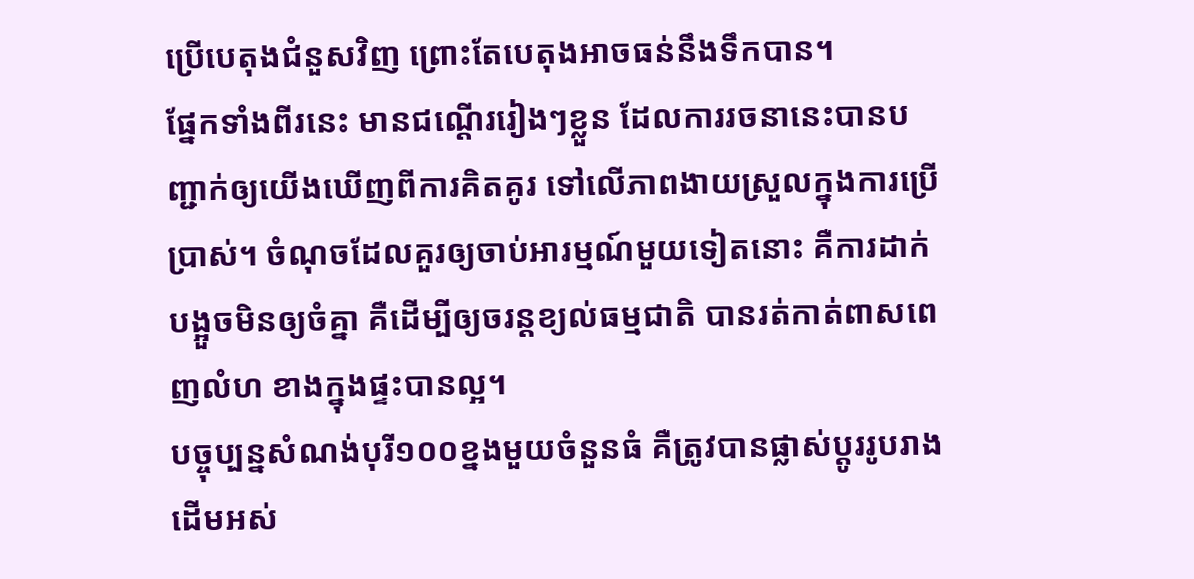ប្រើបេតុងជំនួសវិញ ព្រោះតែបេតុងអាចធន់នឹងទឹកបាន។
ផ្នែកទាំងពីរនេះ មានជណ្តើររៀងៗខ្លួន ដែលការរចនានេះបានបញ្ជាក់ឲ្យយើងឃើញពីការគិតគូរ ទៅលើភាពងាយស្រួលក្នុងការប្រើប្រាស់។ ចំណុចដែលគួរឲ្យចាប់អារម្មណ៍មួយទៀតនោះ គឺការដាក់បង្អួចមិនឲ្យចំគ្នា គឺដើម្បីឲ្យចរន្តខ្យល់ធម្មជាតិ បានរត់កាត់ពាសពេញលំហ ខាងក្នុងផ្ទះបានល្អ។
បច្ចុប្បន្នសំណង់បុរី១០០ខ្នងមួយចំនួនធំ គឺត្រូវបានផ្លាស់ប្តូររូបរាងដើមអស់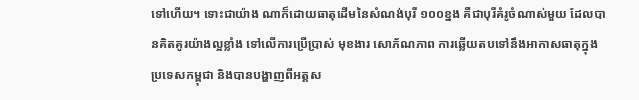ទៅហើយ។ ទោះជាយ៉ាង ណាក៏ដោយធាតុដើមនៃសំណង់បុរី ១០០ខ្នង គឺជាបុរីគំរូចំណាស់មួយ ដែលបានគិតគូរយ៉ាងល្អខ្លាំង ទៅលើការប្រើប្រាស់ មុខងារ សោភ័ណភាព ការឆ្លើយតបទៅនឹងអាកាសធាតុក្នុងប្រទេសកម្ពុជា និងបានបង្ហាញពីអត្តស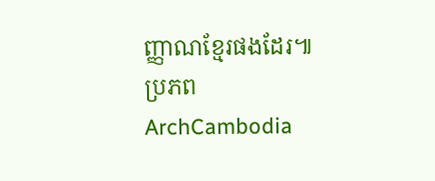ញ្ញាណខ្មែរផងដែរ៕
ប្រភព ArchCambodia